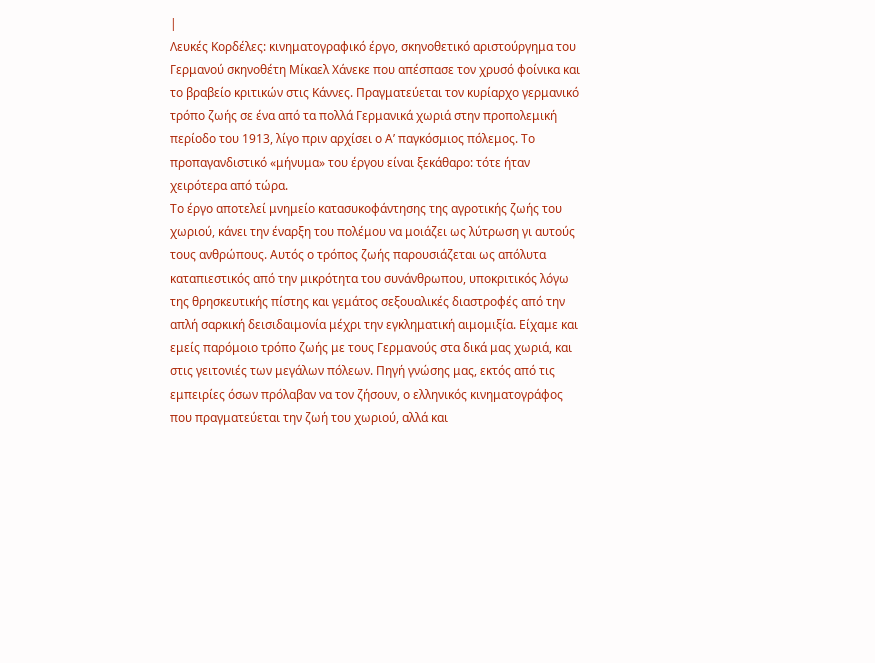|
Λευκές Κορδέλες: κινηματογραφικό έργο, σκηνοθετικό αριστούργημα του Γερμανού σκηνοθέτη Μίκαελ Χάνεκε που απέσπασε τον χρυσό φοίνικα και το βραβείο κριτικών στις Κάννες. Πραγματεύεται τον κυρίαρχο γερμανικό τρόπο ζωής σε ένα από τα πολλά Γερμανικά χωριά στην προπολεμική περίοδο του 1913, λίγο πριν αρχίσει ο Α’ παγκόσμιος πόλεμος. Το προπαγανδιστικό «μήνυμα» του έργου είναι ξεκάθαρο: τότε ήταν χειρότερα από τώρα.
Το έργο αποτελεί μνημείο κατασυκοφάντησης της αγροτικής ζωής του χωριού, κάνει την έναρξη του πολέμου να μοιάζει ως λύτρωση γι αυτούς τους ανθρώπους. Αυτός ο τρόπος ζωής παρουσιάζεται ως απόλυτα καταπιεστικός από την μικρότητα του συνάνθρωπου, υποκριτικός λόγω της θρησκευτικής πίστης και γεμάτος σεξουαλικές διαστροφές από την απλή σαρκική δεισιδαιμονία μέχρι την εγκληματική αιμομιξία. Είχαμε και εμείς παρόμοιο τρόπο ζωής με τους Γερμανούς στα δικά μας χωριά, και στις γειτονιές των μεγάλων πόλεων. Πηγή γνώσης μας, εκτός από τις εμπειρίες όσων πρόλαβαν να τον ζήσουν, ο ελληνικός κινηματογράφος που πραγματεύεται την ζωή του χωριού, αλλά και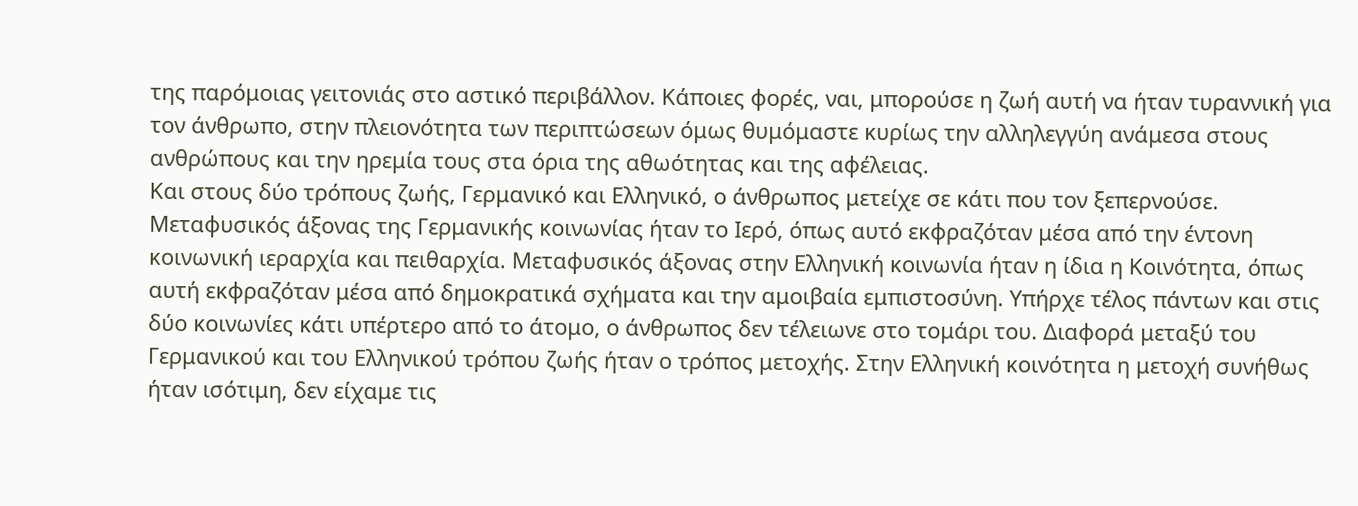της παρόμοιας γειτονιάς στο αστικό περιβάλλον. Κάποιες φορές, ναι, μπορούσε η ζωή αυτή να ήταν τυραννική για τον άνθρωπο, στην πλειονότητα των περιπτώσεων όμως θυμόμαστε κυρίως την αλληλεγγύη ανάμεσα στους ανθρώπους και την ηρεμία τους στα όρια της αθωότητας και της αφέλειας.
Και στους δύο τρόπους ζωής, Γερμανικό και Ελληνικό, ο άνθρωπος μετείχε σε κάτι που τον ξεπερνούσε. Μεταφυσικός άξονας της Γερμανικής κοινωνίας ήταν το Ιερό, όπως αυτό εκφραζόταν μέσα από την έντονη κοινωνική ιεραρχία και πειθαρχία. Μεταφυσικός άξονας στην Ελληνική κοινωνία ήταν η ίδια η Κοινότητα, όπως αυτή εκφραζόταν μέσα από δημοκρατικά σχήματα και την αμοιβαία εμπιστοσύνη. Υπήρχε τέλος πάντων και στις δύο κοινωνίες κάτι υπέρτερο από το άτομο, ο άνθρωπος δεν τέλειωνε στο τομάρι του. Διαφορά μεταξύ του Γερμανικού και του Ελληνικού τρόπου ζωής ήταν ο τρόπος μετοχής. Στην Ελληνική κοινότητα η μετοχή συνήθως ήταν ισότιμη, δεν είχαμε τις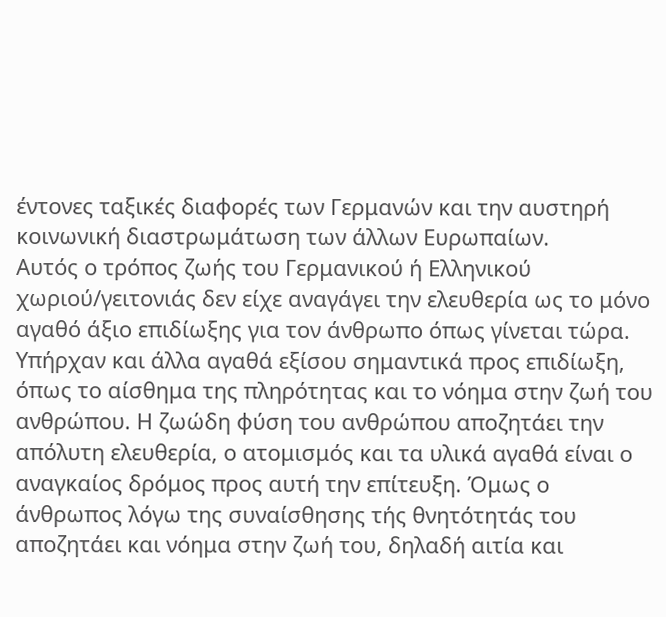έντονες ταξικές διαφορές των Γερμανών και την αυστηρή κοινωνική διαστρωμάτωση των άλλων Ευρωπαίων.
Αυτός ο τρόπος ζωής του Γερμανικού ή Ελληνικού χωριού/γειτονιάς δεν είχε αναγάγει την ελευθερία ως το μόνο αγαθό άξιο επιδίωξης για τον άνθρωπο όπως γίνεται τώρα. Υπήρχαν και άλλα αγαθά εξίσου σημαντικά προς επιδίωξη, όπως το αίσθημα της πληρότητας και το νόημα στην ζωή του ανθρώπου. Η ζωώδη φύση του ανθρώπου αποζητάει την απόλυτη ελευθερία, ο ατομισμός και τα υλικά αγαθά είναι ο αναγκαίος δρόμος προς αυτή την επίτευξη. Όμως ο άνθρωπος λόγω της συναίσθησης τής θνητότητάς του αποζητάει και νόημα στην ζωή του, δηλαδή αιτία και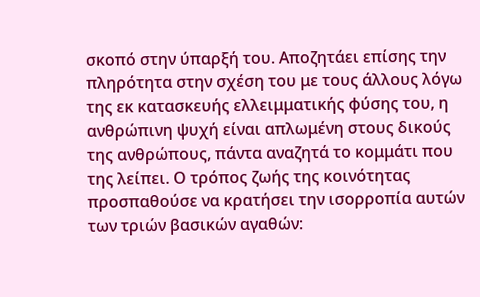σκοπό στην ύπαρξή του. Αποζητάει επίσης την πληρότητα στην σχέση του με τους άλλους λόγω της εκ κατασκευής ελλειμματικής φύσης του, η ανθρώπινη ψυχή είναι απλωμένη στους δικούς της ανθρώπους, πάντα αναζητά το κομμάτι που της λείπει. Ο τρόπος ζωής της κοινότητας προσπαθούσε να κρατήσει την ισορροπία αυτών των τριών βασικών αγαθών: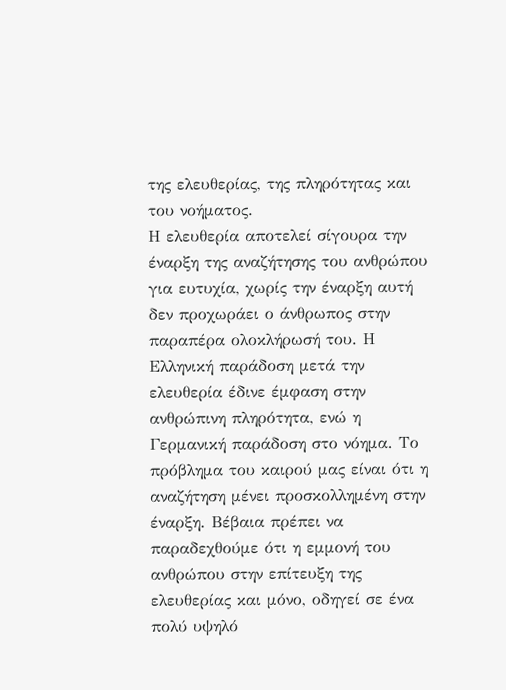της ελευθερίας, της πληρότητας και του νοήματος.
Η ελευθερία αποτελεί σίγουρα την έναρξη της αναζήτησης του ανθρώπου για ευτυχία, χωρίς την έναρξη αυτή δεν προχωράει ο άνθρωπος στην παραπέρα ολοκλήρωσή του. Η Ελληνική παράδοση μετά την ελευθερία έδινε έμφαση στην ανθρώπινη πληρότητα, ενώ η Γερμανική παράδοση στο νόημα. Το πρόβλημα του καιρού μας είναι ότι η αναζήτηση μένει προσκολλημένη στην έναρξη. Βέβαια πρέπει να παραδεχθούμε ότι η εμμονή του ανθρώπου στην επίτευξη της ελευθερίας και μόνο, οδηγεί σε ένα πολύ υψηλό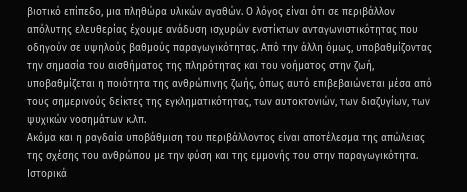βιοτικό επίπεδο, μια πληθώρα υλικών αγαθών. Ο λόγος είναι ότι σε περιβάλλον απόλυτης ελευθερίας έχουμε ανάδυση ισχυρών ενστίκτων ανταγωνιστικότητας που οδηγούν σε υψηλούς βαθμούς παραγωγικότητας. Από την άλλη όμως, υποβαθμίζοντας την σημασία του αισθήματος της πληρότητας και του νοήματος στην ζωή, υποβαθμίζεται η ποιότητα της ανθρώπινης ζωής, όπως αυτό επιβεβαιώνεται μέσα από τους σημερινούς δείκτες της εγκληματικότητας, των αυτοκτονιών, των διαζυγίων, των ψυχικών νοσημάτων κ.λπ.
Ακόμα και η ραγδαία υποβάθμιση του περιβάλλοντος είναι αποτέλεσμα της απώλειας της σχέσης του ανθρώπου με την φύση και της εμμονής του στην παραγωγικότητα. Ιστορικά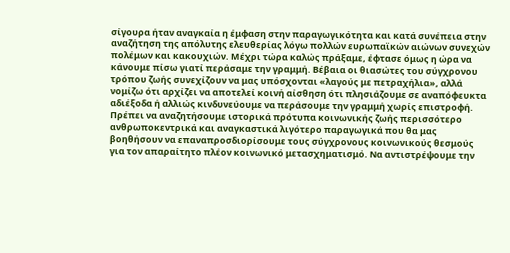σίγουρα ήταν αναγκαία η έμφαση στην παραγωγικότητα και κατά συνέπεια στην αναζήτηση της απόλυτης ελευθερίας λόγω πολλών ευρωπαϊκών αιώνων συνεχών πολέμων και κακουχιών. Μέχρι τώρα καλώς πράξαμε, έφτασε όμως η ώρα να κάνουμε πίσω γιατί περάσαμε την γραμμή. Βέβαια οι θιασώτες του σύγχρονου τρόπου ζωής συνεχίζουν να μας υπόσχονται «λαγούς με πετραχήλια», αλλά νομίζω ότι αρχίζει να αποτελεί κοινή αίσθηση ότι πλησιάζουμε σε αναπόφευκτα αδιέξοδα ή αλλιώς κινδυνεύουμε να περάσουμε την γραμμή χωρίς επιστροφή.
Πρέπει να αναζητήσουμε ιστορικά πρότυπα κοινωνικής ζωής περισσότερο ανθρωποκεντρικά και αναγκαστικά λιγότερο παραγωγικά που θα μας βοηθήσουν να επαναπροσδιορίσουμε τους σύγχρονους κοινωνικούς θεσμούς για τον απαραίτητο πλέον κοινωνικό μετασχηματισμό. Να αντιστρέψουμε την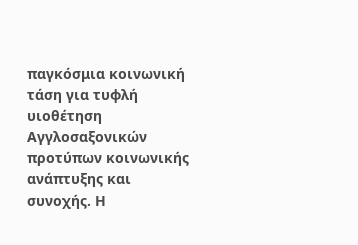παγκόσμια κοινωνική τάση για τυφλή υιοθέτηση Αγγλοσαξονικών προτύπων κοινωνικής ανάπτυξης και συνοχής. Η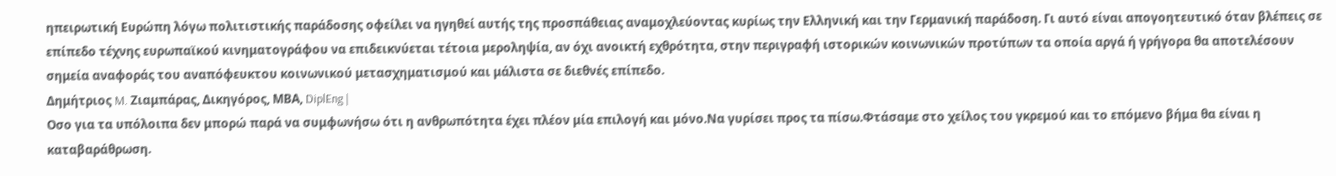ηπειρωτική Ευρώπη λόγω πολιτιστικής παράδοσης οφείλει να ηγηθεί αυτής της προσπάθειας αναμοχλεύοντας κυρίως την Ελληνική και την Γερμανική παράδοση. Γι αυτό είναι απογοητευτικό όταν βλέπεις σε επίπεδο τέχνης ευρωπαϊκού κινηματογράφου να επιδεικνύεται τέτοια μεροληψία, αν όχι ανοικτή εχθρότητα, στην περιγραφή ιστορικών κοινωνικών προτύπων τα οποία αργά ή γρήγορα θα αποτελέσουν σημεία αναφοράς του αναπόφευκτου κοινωνικού μετασχηματισμού και μάλιστα σε διεθνές επίπεδο.
Δημήτριος M. Ζιαμπάρας, Δικηγόρος, ΜΒΑ, DiplEng |
Οσο για τα υπόλοιπα δεν μπορώ παρά να συμφωνήσω ότι η ανθρωπότητα έχει πλέον μία επιλογή και μόνο.Να γυρίσει προς τα πίσω.Φτάσαμε στο χείλος του γκρεμού και το επόμενο βήμα θα είναι η καταβαράθρωση.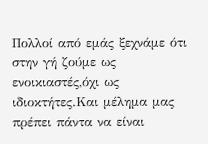Πολλοί από εμάς ξεχνάμε ότι στην γή ζούμε ως ενοικιαστές,όχι ως ιδιοκτήτες.Και μέλημα μας πρέπει πάντα να είναι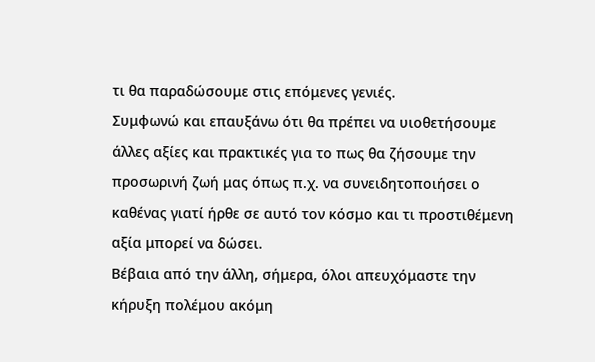τι θα παραδώσουμε στις επόμενες γενιές.
Συμφωνώ και επαυξάνω ότι θα πρέπει να υιοθετήσουμε άλλες αξίες και πρακτικές για το πως θα ζήσουμε την προσωρινή ζωή μας όπως π.χ. να συνειδητοποιήσει ο καθένας γιατί ήρθε σε αυτό τον κόσμο και τι προστιθέμενη αξία μπορεί να δώσει.
Βέβαια από την άλλη, σήμερα, όλοι απευχόμαστε την κήρυξη πολέμου ακόμη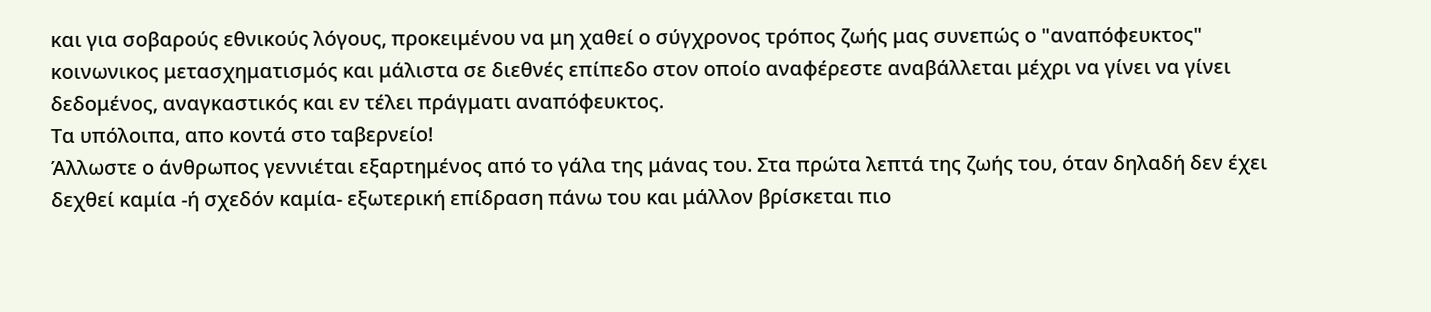και για σοβαρούς εθνικούς λόγους, προκειμένου να μη χαθεί ο σύγχρονος τρόπος ζωής μας συνεπώς ο "αναπόφευκτος" κοινωνικος μετασχηματισμός και μάλιστα σε διεθνές επίπεδο στον οποίο αναφέρεστε αναβάλλεται μέχρι να γίνει να γίνει δεδομένος, αναγκαστικός και εν τέλει πράγματι αναπόφευκτος.
Τα υπόλοιπα, απο κοντά στο ταβερνείο!
Άλλωστε ο άνθρωπος γεννιέται εξαρτημένος από το γάλα της μάνας του. Στα πρώτα λεπτά της ζωής του, όταν δηλαδή δεν έχει δεχθεί καμία -ή σχεδόν καμία- εξωτερική επίδραση πάνω του και μάλλον βρίσκεται πιο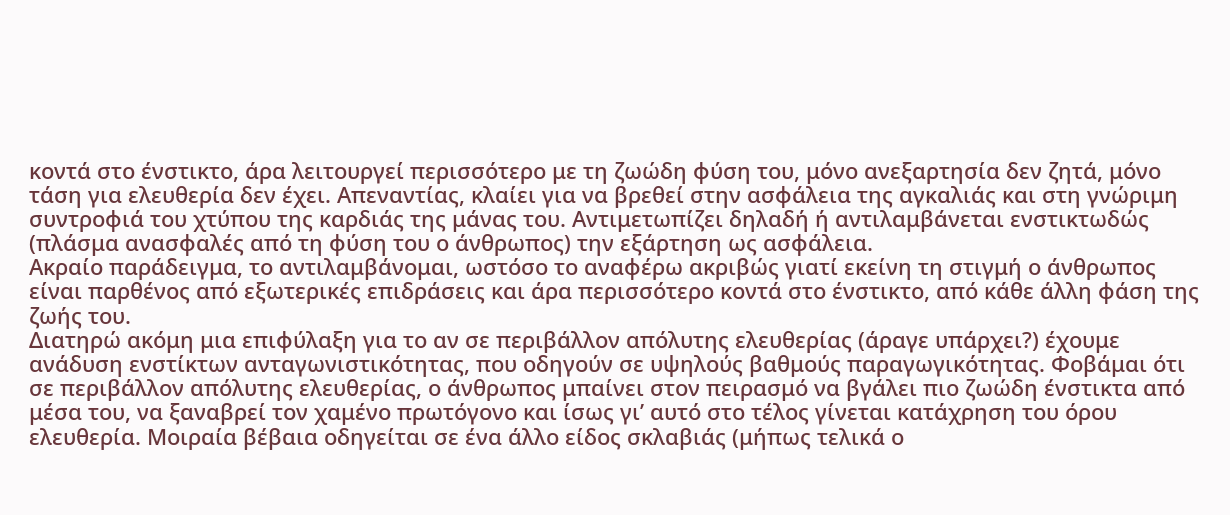κοντά στο ένστικτο, άρα λειτουργεί περισσότερο με τη ζωώδη φύση του, μόνο ανεξαρτησία δεν ζητά, μόνο τάση για ελευθερία δεν έχει. Απεναντίας, κλαίει για να βρεθεί στην ασφάλεια της αγκαλιάς και στη γνώριμη συντροφιά του χτύπου της καρδιάς της μάνας του. Αντιμετωπίζει δηλαδή ή αντιλαμβάνεται ενστικτωδώς (πλάσμα ανασφαλές από τη φύση του ο άνθρωπος) την εξάρτηση ως ασφάλεια.
Ακραίο παράδειγμα, το αντιλαμβάνομαι, ωστόσο το αναφέρω ακριβώς γιατί εκείνη τη στιγμή ο άνθρωπος είναι παρθένος από εξωτερικές επιδράσεις και άρα περισσότερο κοντά στο ένστικτο, από κάθε άλλη φάση της ζωής του.
Διατηρώ ακόμη μια επιφύλαξη για το αν σε περιβάλλον απόλυτης ελευθερίας (άραγε υπάρχει?) έχουμε ανάδυση ενστίκτων ανταγωνιστικότητας, που οδηγούν σε υψηλούς βαθμούς παραγωγικότητας. Φοβάμαι ότι σε περιβάλλον απόλυτης ελευθερίας, ο άνθρωπος μπαίνει στον πειρασμό να βγάλει πιο ζωώδη ένστικτα από μέσα του, να ξαναβρεί τον χαμένο πρωτόγονο και ίσως γι’ αυτό στο τέλος γίνεται κατάχρηση του όρου ελευθερία. Μοιραία βέβαια οδηγείται σε ένα άλλο είδος σκλαβιάς (μήπως τελικά ο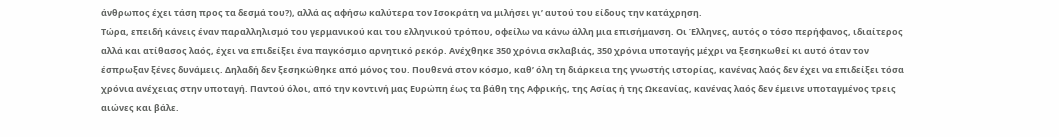άνθρωπος έχει τάση προς τα δεσμά του?), αλλά ας αφήσω καλύτερα τον Ισοκράτη να μιλήσει γι’ αυτού του είδους την κατάχρηση.
Τώρα, επειδή κάνεις έναν παραλληλισμό του γερμανικού και του ελληνικού τρόπου, οφείλω να κάνω άλλη μια επισήμανση. Οι Έλληνες, αυτός ο τόσο περήφανος, ιδιαίτερος αλλά και ατίθασος λαός, έχει να επιδείξει ένα παγκόσμιο αρνητικό ρεκόρ. Ανέχθηκε 350 χρόνια σκλαβιάς, 350 χρόνια υποταγής μέχρι να ξεσηκωθεί κι αυτό όταν τον έσπρωξαν ξένες δυνάμεις. Δηλαδή δεν ξεσηκώθηκε από μόνος του. Πουθενά στον κόσμο, καθ’ όλη τη διάρκεια της γνωστής ιστορίας, κανένας λαός δεν έχει να επιδείξει τόσα χρόνια ανέχειας στην υποταγή. Παντού όλοι, από την κοντινή μας Ευρώπη έως τα βάθη της Αφρικής, της Ασίας ή της Ωκεανίας, κανένας λαός δεν έμεινε υποταγμένος τρεις αιώνες και βάλε.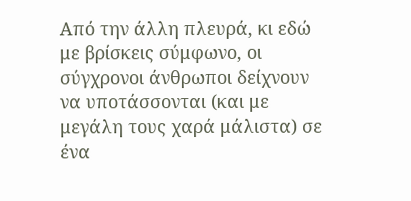Από την άλλη πλευρά, κι εδώ με βρίσκεις σύμφωνο, οι σύγχρονοι άνθρωποι δείχνουν να υποτάσσονται (και με μεγάλη τους χαρά μάλιστα) σε ένα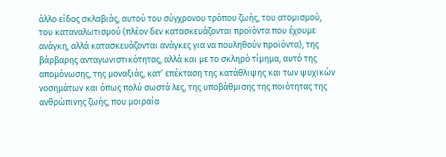άλλο είδος σκλαβιάς, αυτού του σύγχρονου τρόπου ζωής, του ατομισμού, του καταναλωτισμού (πλέον δεν κατασκευάζονται προϊόντα που έχουμε ανάγκη, αλλά κατασκευάζονται ανάγκες για να πουληθούν προϊόντα), της βάρβαρης ανταγωνιστικότητας, αλλά και με το σκληρό τίμημα, αυτό της απομόνωσης, της μοναξιάς, κατ’ επέκταση της κατάθλιψης και των ψυχικών νοσημάτων και όπως πολύ σωστά λες, της υποβάθμισης της ποιότητας της ανθρώπινης ζωής, που μοιραία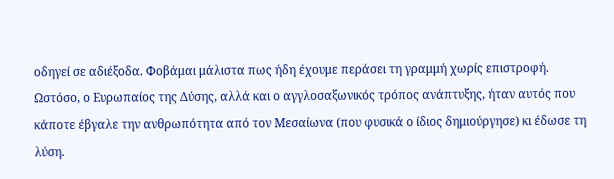οδηγεί σε αδιέξοδα. Φοβάμαι μάλιστα πως ήδη έχουμε περάσει τη γραμμή χωρίς επιστροφή.
Ωστόσο, ο Ευρωπαίος της Δύσης, αλλά και ο αγγλοσαξωνικός τρόπος ανάπτυξης, ήταν αυτός που κάποτε έβγαλε την ανθρωπότητα από τον Μεσαίωνα (που φυσικά ο ίδιος δημιούργησε) κι έδωσε τη λύση.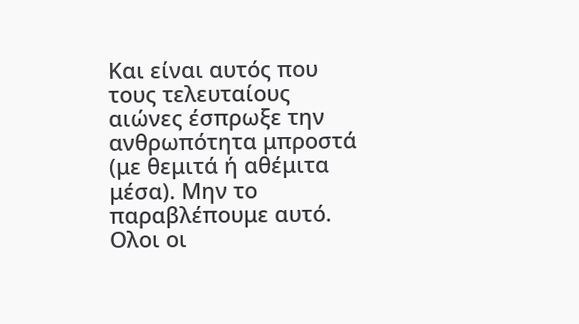Και είναι αυτός που τους τελευταίους αιώνες έσπρωξε την ανθρωπότητα μπροστά (με θεμιτά ή αθέμιτα μέσα). Μην το παραβλέπουμε αυτό. Ολοι οι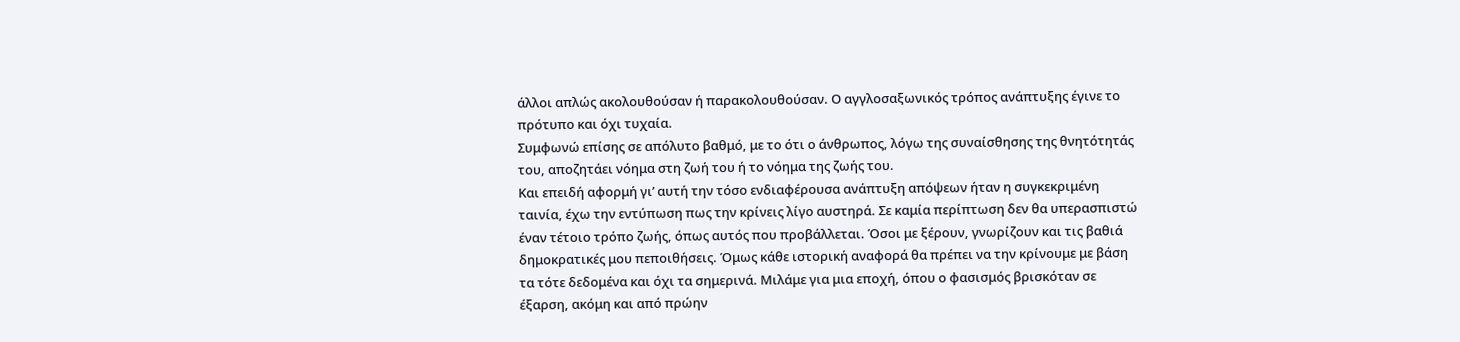άλλοι απλώς ακολουθούσαν ή παρακολουθούσαν. Ο αγγλοσαξωνικός τρόπος ανάπτυξης έγινε το πρότυπο και όχι τυχαία.
Συμφωνώ επίσης σε απόλυτο βαθμό, με το ότι ο άνθρωπος, λόγω της συναίσθησης της θνητότητάς του, αποζητάει νόημα στη ζωή του ή το νόημα της ζωής του.
Και επειδή αφορμή γι’ αυτή την τόσο ενδιαφέρουσα ανάπτυξη απόψεων ήταν η συγκεκριμένη ταινία, έχω την εντύπωση πως την κρίνεις λίγο αυστηρά. Σε καμία περίπτωση δεν θα υπερασπιστώ έναν τέτοιο τρόπο ζωής, όπως αυτός που προβάλλεται. Όσοι με ξέρουν, γνωρίζουν και τις βαθιά δημοκρατικές μου πεποιθήσεις. Όμως κάθε ιστορική αναφορά θα πρέπει να την κρίνουμε με βάση τα τότε δεδομένα και όχι τα σημερινά. Μιλάμε για μια εποχή, όπου ο φασισμός βρισκόταν σε έξαρση, ακόμη και από πρώην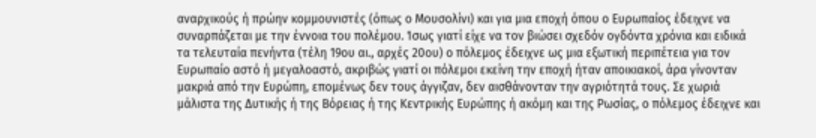αναρχικούς ή πρώην κομμουνιστές (όπως ο Μουσολίνι) και για μια εποχή όπου ο Ευρωπαίος έδειχνε να συναρπάζεται με την έννοια του πολέμου. Ίσως γιατί είχε να τον βιώσει σχεδόν ογδόντα χρόνια και ειδικά τα τελευταία πενήντα (τέλη 19ου αι., αρχές 20ου) ο πόλεμος έδειχνε ως μια εξωτική περιπέτεια για τον Ευρωπαίο αστό ή μεγαλοαστό, ακριβώς γιατί οι πόλεμοι εκείνη την εποχή ήταν αποικιακοί, άρα γίνονταν μακριά από την Ευρώπη, επομένως δεν τους άγγιζαν, δεν αισθάνονταν την αγριότητά τους. Σε χωριά μάλιστα της Δυτικής ή της Βόρειας ή της Κεντρικής Ευρώπης ή ακόμη και της Ρωσίας, ο πόλεμος έδειχνε και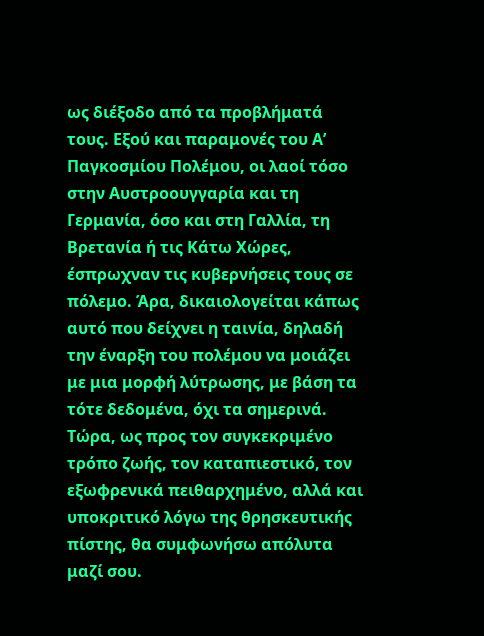ως διέξοδο από τα προβλήματά τους. Εξού και παραμονές του Α’ Παγκοσμίου Πολέμου, οι λαοί τόσο στην Αυστροουγγαρία και τη Γερμανία, όσο και στη Γαλλία, τη Βρετανία ή τις Κάτω Χώρες, έσπρωχναν τις κυβερνήσεις τους σε πόλεμο. Άρα, δικαιολογείται κάπως αυτό που δείχνει η ταινία, δηλαδή την έναρξη του πολέμου να μοιάζει με μια μορφή λύτρωσης, με βάση τα τότε δεδομένα, όχι τα σημερινά.
Τώρα, ως προς τον συγκεκριμένο τρόπο ζωής, τον καταπιεστικό, τον εξωφρενικά πειθαρχημένο, αλλά και υποκριτικό λόγω της θρησκευτικής πίστης, θα συμφωνήσω απόλυτα μαζί σου.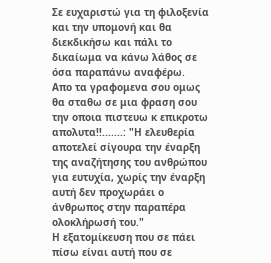Σε ευχαριστώ για τη φιλοξενία και την υπομονή και θα διεκδικήσω και πάλι το δικαίωμα να κάνω λάθος σε όσα παραπάνω αναφέρω.
Απο τα γραφομενα σου ομως θα σταθω σε μια φραση σου την οποια πιστευω κ επικροτω απολυτα!!.......: "Η ελευθερία αποτελεί σίγουρα την έναρξη της αναζήτησης του ανθρώπου για ευτυχία, χωρίς την έναρξη αυτή δεν προχωράει ο άνθρωπος στην παραπέρα ολοκλήρωσή του."
Η εξατομίκευση που σε πάει πίσω είναι αυτή που σε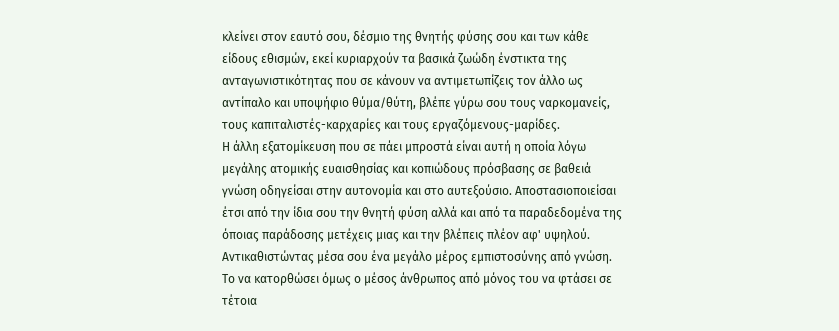κλείνει στον εαυτό σου, δέσμιο της θνητής φύσης σου και των κάθε είδους εθισμών, εκεί κυριαρχούν τα βασικά ζωώδη ένστικτα της ανταγωνιστικότητας που σε κάνουν να αντιμετωπίζεις τον άλλο ως αντίπαλο και υποψήφιο θύμα/θύτη, βλέπε γύρω σου τους ναρκομανείς, τους καπιταλιστές-καρχαρίες και τους εργαζόμενους-μαρίδες.
Η άλλη εξατομίκευση που σε πάει μπροστά είναι αυτή η οποία λόγω μεγάλης ατομικής ευαισθησίας και κοπιώδους πρόσβασης σε βαθειά γνώση οδηγείσαι στην αυτονομία και στο αυτεξούσιο. Αποστασιοποιείσαι έτσι από την ίδια σου την θνητή φύση αλλά και από τα παραδεδομένα της όποιας παράδοσης μετέχεις μιας και την βλέπεις πλέον αφ' υψηλού. Αντικαθιστώντας μέσα σου ένα μεγάλο μέρος εμπιστοσύνης από γνώση.
Το να κατορθώσει όμως ο μέσος άνθρωπος από μόνος του να φτάσει σε τέτοια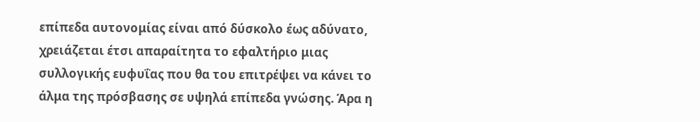επίπεδα αυτονομίας είναι από δύσκολο έως αδύνατο, χρειάζεται έτσι απαραίτητα το εφαλτήριο μιας συλλογικής ευφυΐας που θα του επιτρέψει να κάνει το άλμα της πρόσβασης σε υψηλά επίπεδα γνώσης. Άρα η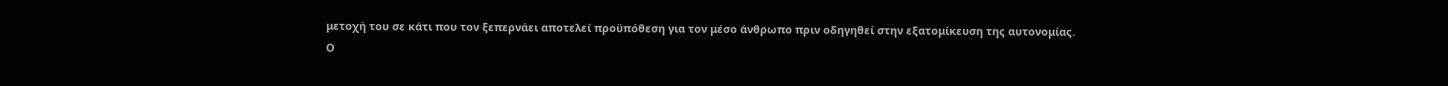μετοχή του σε κάτι που τον ξεπερνάει αποτελεί προϋπόθεση για τον μέσο άνθρωπο πριν οδηγηθεί στην εξατομίκευση της αυτονομίας.
Ο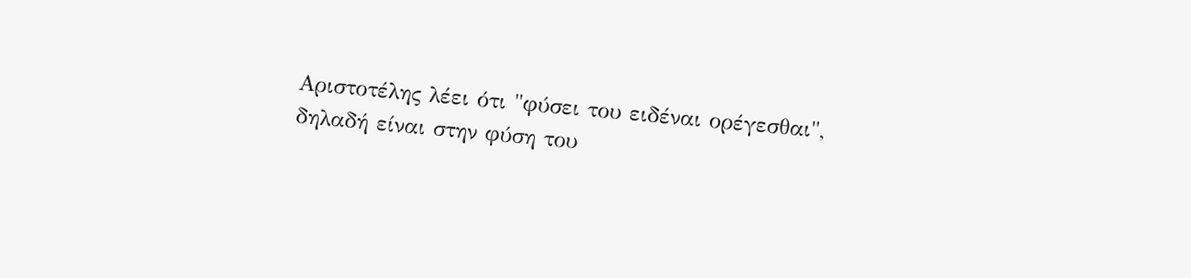Αριστοτέλης λέει ότι "φύσει του ειδέναι ορέγεσθαι", δηλαδή είναι στην φύση του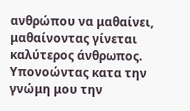ανθρώπου να μαθαίνει, μαθαίνοντας γίνεται καλύτερος άνθρωπος. Υπονοώντας κατα την γνώμη μου την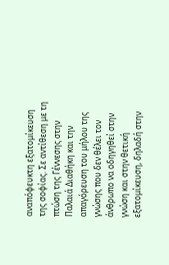αναπόφευκτη εξατομίκευση της σοφίας. Σε αντίθεση με τη πτώση της Γέννεσης στην Παλαιά Διαθήκη και την απαγόρευση του μήλου της γνώσης που δεν θέλει τον άνθρωπο να οδηγηθεί στην γνώση και στην θετική εξατομίκευση, δηλαδή στην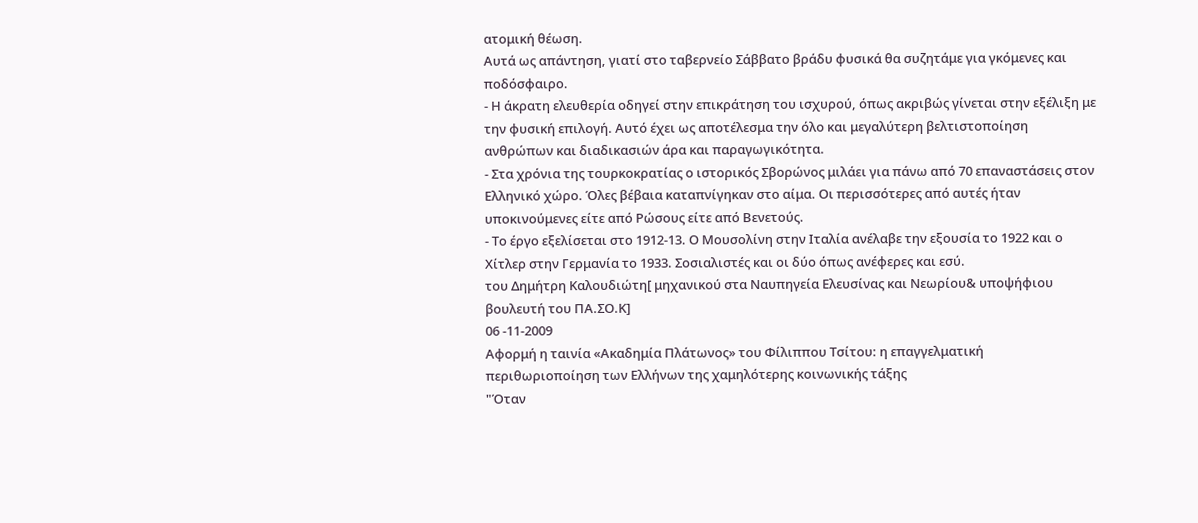ατομική θέωση.
Αυτά ως απάντηση, γιατί στο ταβερνείο Σάββατο βράδυ φυσικά θα συζητάμε για γκόμενες και ποδόσφαιρο.
- Η άκρατη ελευθερία οδηγεί στην επικράτηση του ισχυρού, όπως ακριβώς γίνεται στην εξέλιξη με την φυσική επιλογή. Αυτό έχει ως αποτέλεσμα την όλο και μεγαλύτερη βελτιστοποίηση ανθρώπων και διαδικασιών άρα και παραγωγικότητα.
- Στα χρόνια της τουρκοκρατίας ο ιστορικός Σβορώνος μιλάει για πάνω από 70 επαναστάσεις στον Ελληνικό χώρο. Όλες βέβαια καταπνίγηκαν στο αίμα. Οι περισσότερες από αυτές ήταν υποκινούμενες είτε από Ρώσους είτε από Βενετούς.
- Το έργο εξελίσεται στο 1912-13. Ο Μουσολίνη στην Ιταλία ανέλαβε την εξουσία το 1922 και ο Χίτλερ στην Γερμανία το 1933. Σοσιαλιστές και οι δύο όπως ανέφερες και εσύ.
του Δημήτρη Καλουδιώτη[ μηχανικού στα Ναυπηγεία Ελευσίνας και Νεωρίου& υποψήφιου βουλευτή του ΠΑ.ΣΟ.Κ]
06 -11-2009
Αφορμή η ταινία «Ακαδημία Πλάτωνος» του Φίλιππου Τσίτου: η επαγγελματική περιθωριοποίηση των Ελλήνων της χαμηλότερης κοινωνικής τάξης
"Όταν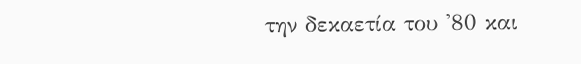την δεκαετία του '80 και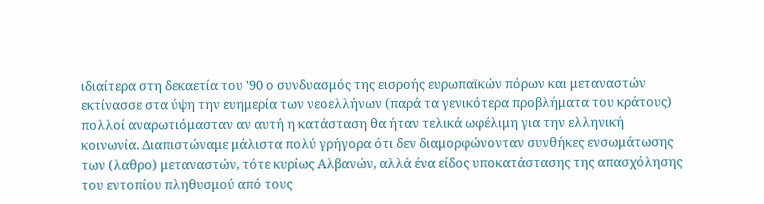ιδιαίτερα στη δεκαετία του '90 ο συνδυασμός της εισροής ευρωπαϊκών πόρων και μεταναστών εκτίνασσε στα ύψη την ευημερία των νεοελλήνων (παρά τα γενικότερα προβλήματα του κράτους) πολλοί αναρωτιόμασταν αν αυτή η κατάσταση θα ήταν τελικά ωφέλιμη για την ελληνική κοινωνία. Διαπιστώναμε μάλιστα πολύ γρήγορα ότι δεν διαμορφώνονταν συνθήκες ενσωμάτωσης των (λαθρο) μεταναστών, τότε κυρίως Αλβανών, αλλά ένα είδος υποκατάστασης της απασχόλησης του εντοπίου πληθυσμού από τους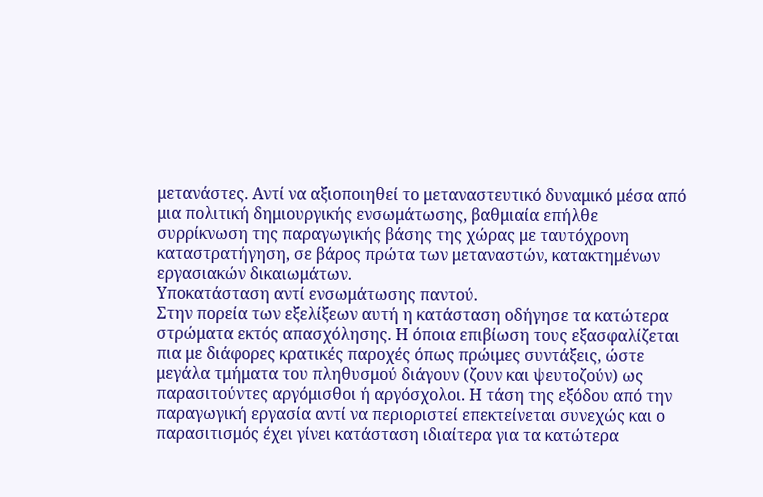μετανάστες. Αντί να αξιοποιηθεί το μεταναστευτικό δυναμικό μέσα από μια πολιτική δημιουργικής ενσωμάτωσης, βαθμιαία επήλθε συρρίκνωση της παραγωγικής βάσης της χώρας με ταυτόχρονη καταστρατήγηση, σε βάρος πρώτα των μεταναστών, κατακτημένων εργασιακών δικαιωμάτων.
Υποκατάσταση αντί ενσωμάτωσης παντού.
Στην πορεία των εξελίξεων αυτή η κατάσταση οδήγησε τα κατώτερα στρώματα εκτός απασχόλησης. Η όποια επιβίωση τους εξασφαλίζεται πια με διάφορες κρατικές παροχές όπως πρώιμες συντάξεις, ώστε μεγάλα τμήματα του πληθυσμού διάγουν (ζουν και ψευτοζούν) ως παρασιτούντες αργόμισθοι ή αργόσχολοι. Η τάση της εξόδου από την παραγωγική εργασία αντί να περιοριστεί επεκτείνεται συνεχώς και ο παρασιτισμός έχει γίνει κατάσταση ιδιαίτερα για τα κατώτερα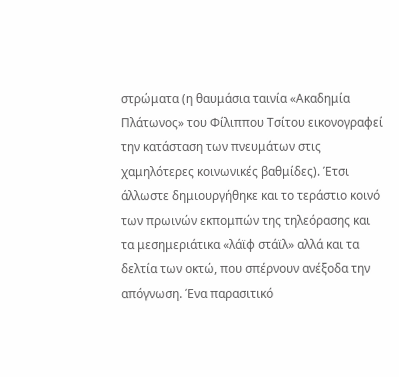στρώματα (η θαυμάσια ταινία «Ακαδημία Πλάτωνος» του Φίλιππου Τσίτου εικονογραφεί την κατάσταση των πνευμάτων στις χαμηλότερες κοινωνικές βαθμίδες). Έτσι άλλωστε δημιουργήθηκε και το τεράστιο κοινό των πρωινών εκπομπών της τηλεόρασης και τα μεσημεριάτικα «λάϊφ στάϊλ» αλλά και τα δελτία των οκτώ, που σπέρνουν ανέξοδα την απόγνωση. Ένα παρασιτικό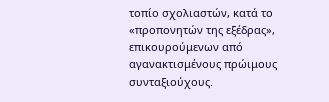τοπίο σχολιαστών, κατά το «προπονητών της εξέδρας», επικουρούμενων από αγανακτισμένους πρώιμους συνταξιούχους.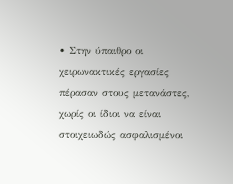• Στην ύπαιθρο οι χειρωνακτικές εργασίες πέρασαν στους μετανάστες, χωρίς οι ίδιοι να είναι στοιχειωδώς ασφαλισμένοι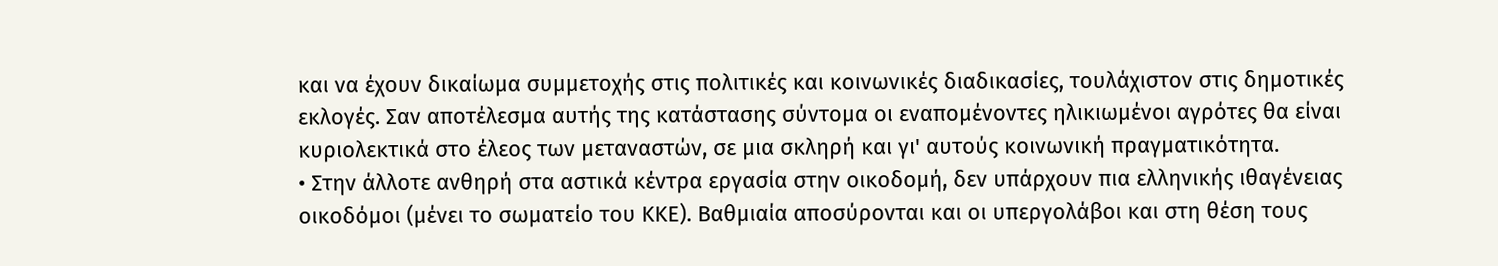και να έχουν δικαίωμα συμμετοχής στις πολιτικές και κοινωνικές διαδικασίες, τουλάχιστον στις δημοτικές εκλογές. Σαν αποτέλεσμα αυτής της κατάστασης σύντομα οι εναπομένοντες ηλικιωμένοι αγρότες θα είναι κυριολεκτικά στο έλεος των μεταναστών, σε μια σκληρή και γι' αυτούς κοινωνική πραγματικότητα.
• Στην άλλοτε ανθηρή στα αστικά κέντρα εργασία στην οικοδομή, δεν υπάρχουν πια ελληνικής ιθαγένειας οικοδόμοι (μένει το σωματείο του ΚΚΕ). Βαθμιαία αποσύρονται και οι υπεργολάβοι και στη θέση τους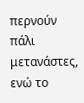περνούν πάλι μετανάστες, ενώ το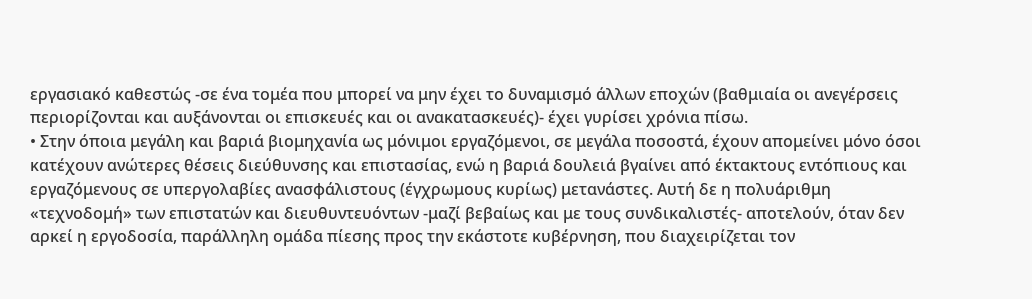εργασιακό καθεστώς -σε ένα τομέα που μπορεί να μην έχει το δυναμισμό άλλων εποχών (βαθμιαία οι ανεγέρσεις περιορίζονται και αυξάνονται οι επισκευές και οι ανακατασκευές)- έχει γυρίσει χρόνια πίσω.
• Στην όποια μεγάλη και βαριά βιομηχανία ως μόνιμοι εργαζόμενοι, σε μεγάλα ποσοστά, έχουν απομείνει μόνο όσοι κατέχουν ανώτερες θέσεις διεύθυνσης και επιστασίας, ενώ η βαριά δουλειά βγαίνει από έκτακτους εντόπιους και εργαζόμενους σε υπεργολαβίες ανασφάλιστους (έγχρωμους κυρίως) μετανάστες. Αυτή δε η πολυάριθμη «τεχνοδομή» των επιστατών και διευθυντευόντων -μαζί βεβαίως και με τους συνδικαλιστές- αποτελούν, όταν δεν αρκεί η εργοδοσία, παράλληλη ομάδα πίεσης προς την εκάστοτε κυβέρνηση, που διαχειρίζεται τον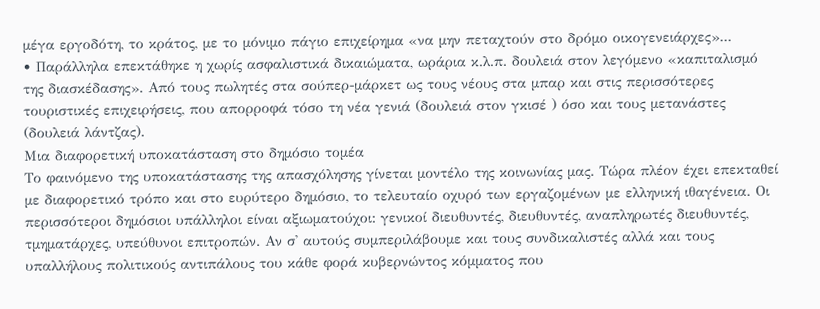μέγα εργοδότη, το κράτος, με το μόνιμο πάγιο επιχείρημα «να μην πεταχτούν στο δρόμο οικογενειάρχες»...
• Παράλληλα επεκτάθηκε η χωρίς ασφαλιστικά δικαιώματα, ωράρια κ.λ.π. δουλειά στον λεγόμενο «καπιταλισμό της διασκέδασης». Από τους πωλητές στα σούπερ-μάρκετ ως τους νέους στα μπαρ και στις περισσότερες τουριστικές επιχειρήσεις, που απορροφά τόσο τη νέα γενιά (δουλειά στον γκισέ ) όσο και τους μετανάστες (δουλειά λάντζας).
Μια διαφορετική υποκατάσταση στο δημόσιο τομέα
Το φαινόμενο της υποκατάστασης της απασχόλησης γίνεται μοντέλο της κοινωνίας μας. Τώρα πλέον έχει επεκταθεί με διαφορετικό τρόπο και στο ευρύτερο δημόσιο, το τελευταίο οχυρό των εργαζομένων με ελληνική ιθαγένεια. Οι περισσότεροι δημόσιοι υπάλληλοι είναι αξιωματούχοι: γενικοί διευθυντές, διευθυντές, αναπληρωτές διευθυντές, τμηματάρχες, υπεύθυνοι επιτροπών. Αν σ' αυτούς συμπεριλάβουμε και τους συνδικαλιστές αλλά και τους υπαλλήλους πολιτικούς αντιπάλους του κάθε φορά κυβερνώντος κόμματος που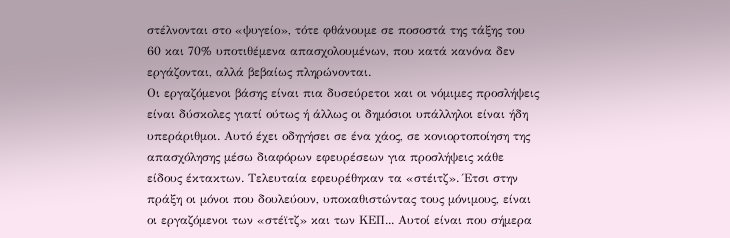στέλνονται στο «ψυγείο», τότε φθάνουμε σε ποσοστά της τάξης του 60 και 70% υποτιθέμενα απασχολουμένων, που κατά κανόνα δεν εργάζονται, αλλά βεβαίως πληρώνονται.
Οι εργαζόμενοι βάσης είναι πια δυσεύρετοι και οι νόμιμες προσλήψεις είναι δύσκολες γιατί ούτως ή άλλως οι δημόσιοι υπάλληλοι είναι ήδη υπεράριθμοι. Αυτό έχει οδηγήσει σε ένα χάος, σε κονιορτοποίηση της απασχόλησης μέσω διαφόρων εφευρέσεων για προσλήψεις κάθε είδους έκτακτων. Τελευταία εφευρέθηκαν τα «στέιτζ». Έτσι στην πράξη οι μόνοι που δουλεύουν, υποκαθιστώντας τους μόνιμους, είναι οι εργαζόμενοι των «στέϊτζ» και των ΚΕΠ... Αυτοί είναι που σήμερα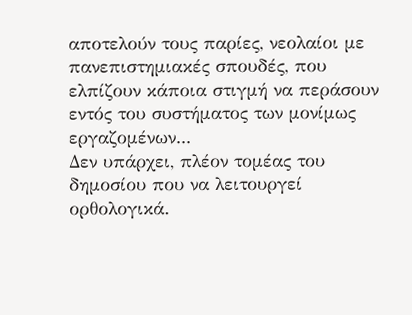αποτελούν τους παρίες, νεολαίοι με πανεπιστημιακές σπουδές, που ελπίζουν κάποια στιγμή να περάσουν εντός του συστήματος των μονίμως εργαζομένων...
Δεν υπάρχει, πλέον τομέας του δημοσίου που να λειτουργεί ορθολογικά.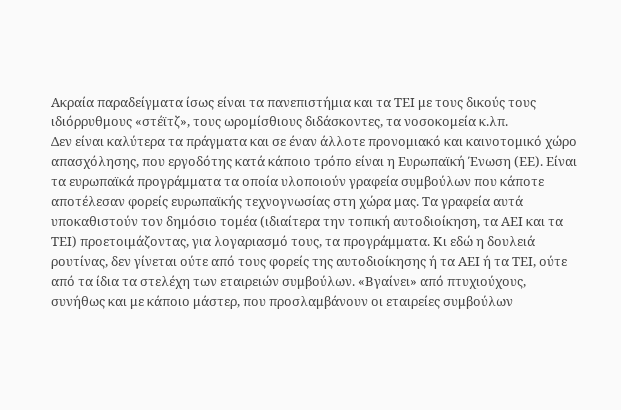Ακραία παραδείγματα ίσως είναι τα πανεπιστήμια και τα ΤΕΙ με τους δικούς τους ιδιόρρυθμους «στέϊτζ», τους ωρομίσθιους διδάσκοντες, τα νοσοκομεία κ.λπ.
Δεν είναι καλύτερα τα πράγματα και σε έναν άλλοτε προνομιακό και καινοτομικό χώρο απασχόλησης, που εργοδότης κατά κάποιο τρόπο είναι η Ευρωπαϊκή Ένωση (ΕΕ). Είναι τα ευρωπαϊκά προγράμματα τα οποία υλοποιούν γραφεία συμβούλων που κάποτε αποτέλεσαν φορείς ευρωπαϊκής τεχνογνωσίας στη χώρα μας. Τα γραφεία αυτά υποκαθιστούν τον δημόσιο τομέα (ιδιαίτερα την τοπική αυτοδιοίκηση, τα ΑΕΙ και τα ΤΕΙ) προετοιμάζοντας, για λογαριασμό τους, τα προγράμματα. Κι εδώ η δουλειά ρουτίνας, δεν γίνεται ούτε από τους φορείς της αυτοδιοίκησης ή τα ΑΕΙ ή τα ΤΕΙ, ούτε από τα ίδια τα στελέχη των εταιρειών συμβούλων. «Βγαίνει» από πτυχιούχους, συνήθως και με κάποιο μάστερ, που προσλαμβάνουν οι εταιρείες συμβούλων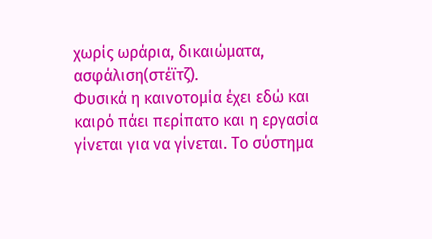χωρίς ωράρια, δικαιώματα, ασφάλιση(στέϊτζ).
Φυσικά η καινοτομία έχει εδώ και καιρό πάει περίπατο και η εργασία γίνεται για να γίνεται. Το σύστημα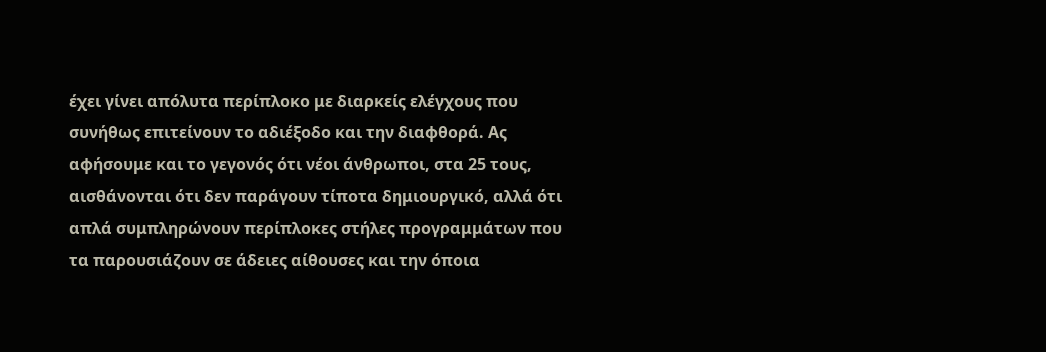έχει γίνει απόλυτα περίπλοκο με διαρκείς ελέγχους που συνήθως επιτείνουν το αδιέξοδο και την διαφθορά. Ας αφήσουμε και το γεγονός ότι νέοι άνθρωποι, στα 25 τους, αισθάνονται ότι δεν παράγουν τίποτα δημιουργικό, αλλά ότι απλά συμπληρώνουν περίπλοκες στήλες προγραμμάτων που τα παρουσιάζουν σε άδειες αίθουσες και την όποια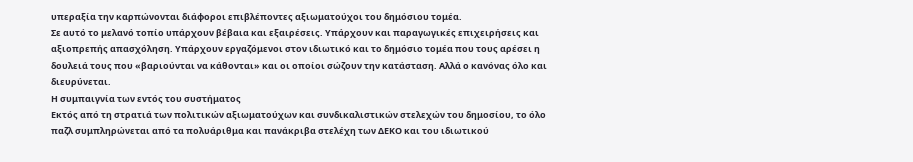υπεραξία την καρπώνονται διάφοροι επιβλέποντες αξιωματούχοι του δημόσιου τομέα.
Σε αυτό το μελανό τοπίο υπάρχουν βέβαια και εξαιρέσεις. Υπάρχουν και παραγωγικές επιχειρήσεις και αξιοπρεπής απασχόληση. Υπάρχουν εργαζόμενοι στον ιδιωτικό και το δημόσιο τομέα που τους αρέσει η δουλειά τους που «βαριούνται να κάθονται» και οι οποίοι σώζουν την κατάσταση. Αλλά ο κανόνας όλο και διευρύνεται.
Η συμπαιγνία των εντός του συστήματος
Εκτός από τη στρατιά των πολιτικών αξιωματούχων και συνδικαλιστικών στελεχών του δημοσίου, το όλο παζλ συμπληρώνεται από τα πολυάριθμα και πανάκριβα στελέχη των ΔΕΚΟ και του ιδιωτικού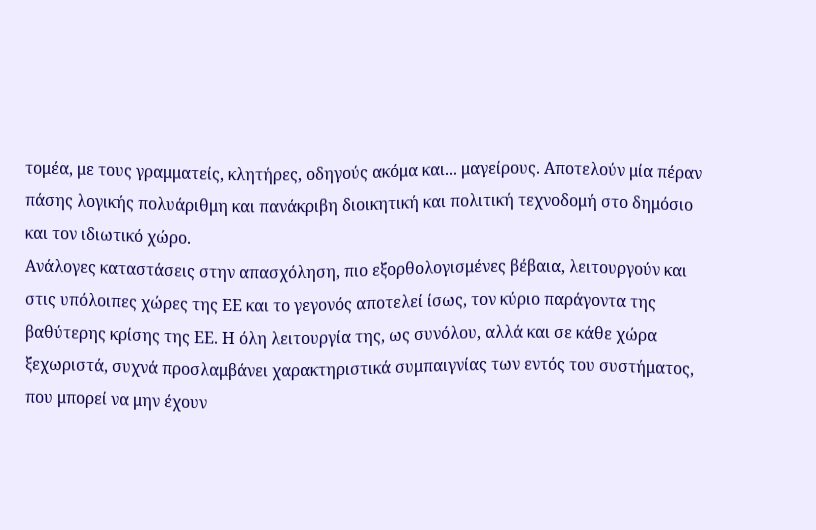τομέα, με τους γραμματείς, κλητήρες, οδηγούς ακόμα και... μαγείρους. Αποτελούν μία πέραν πάσης λογικής πολυάριθμη και πανάκριβη διοικητική και πολιτική τεχνοδομή στο δημόσιο και τον ιδιωτικό χώρο.
Ανάλογες καταστάσεις στην απασχόληση, πιο εξορθολογισμένες βέβαια, λειτουργούν και στις υπόλοιπες χώρες της ΕΕ και το γεγονός αποτελεί ίσως, τον κύριο παράγοντα της βαθύτερης κρίσης της ΕΕ. Η όλη λειτουργία της, ως συνόλου, αλλά και σε κάθε χώρα ξεχωριστά, συχνά προσλαμβάνει χαρακτηριστικά συμπαιγνίας των εντός του συστήματος, που μπορεί να μην έχουν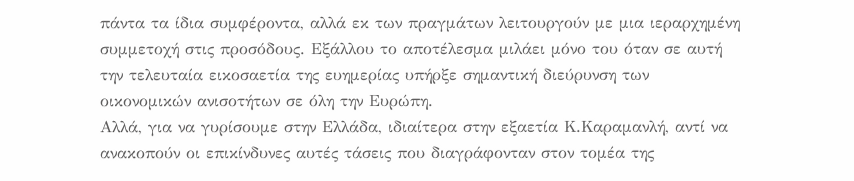πάντα τα ίδια συμφέροντα, αλλά εκ των πραγμάτων λειτουργούν με μια ιεραρχημένη συμμετοχή στις προσόδους. Εξάλλου το αποτέλεσμα μιλάει μόνο του όταν σε αυτή την τελευταία εικοσαετία της ευημερίας υπήρξε σημαντική διεύρυνση των οικονομικών ανισοτήτων σε όλη την Ευρώπη.
Αλλά, για να γυρίσουμε στην Ελλάδα, ιδιαίτερα στην εξαετία Κ.Καραμανλή, αντί να ανακοπούν οι επικίνδυνες αυτές τάσεις που διαγράφονταν στον τομέα της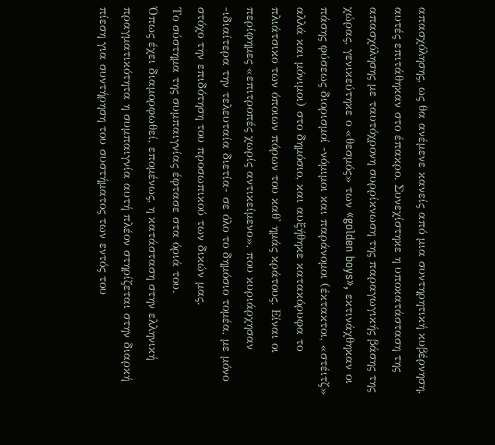απασχόλησης, ως θα ανέμενε κανείς από μια συντηρητική κυβέρνηση, αυτές επιτάθηκαν στο έπακρο. Συνεχίστηκε η υποκατάσταση της απασχόλησης με ταυτόχρονη συρρίκνωση της παραγωγικής βάσης της χώρας, γενικεύτηκε ο «θεσμός» των «golden boys», εκτινάχθηκαν οι πάσης φύσεως διορισμοί -νόμιμοι και παράνομοι (έκτακτοι, «στέιτζ» αλλά και μόνιμοι) στο δημόσιο, και αυξήθηκε κατακόρυφα το πλιάτσικο των όποιων πόρων του καθ' ημάς κράτους. Είναι οι περίφημες «επιτροπές χωρίς αντικείμενο», που κυριάρχησαν -ιδιαίτερα την τελευταία διετία- σε όλο το δημόσιο τομέα, με μόνο στόχο την επιδότηση του προσωπικού των δικών μας.
Το σύστημα της συμπαιγνίας έφτασε στα όριά του.
Όπως έχει διαμορφωθεί, επομένως, η κατάσταση στην ελληνική πραγματικότητα η συμπαιγνία αυτή πλέον στηρίζεται στην διαρκή πίεση για συντήρηση του συστήματος των εντός του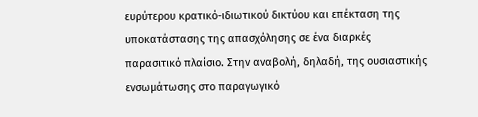ευρύτερου κρατικό-ιδιωτικού δικτύου και επέκταση της υποκατάστασης της απασχόλησης σε ένα διαρκές παρασιτικό πλαίσιο. Στην αναβολή, δηλαδή, της ουσιαστικής ενσωμάτωσης στο παραγωγικό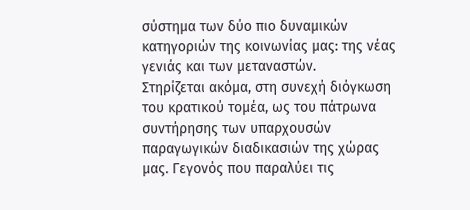σύστημα των δύο πιο δυναμικών κατηγοριών της κοινωνίας μας: της νέας γενιάς και των μεταναστών.
Στηρίζεται ακόμα, στη συνεχή διόγκωση του κρατικού τομέα, ως του πάτρωνα συντήρησης των υπαρχουσών παραγωγικών διαδικασιών της χώρας μας. Γεγονός που παραλύει τις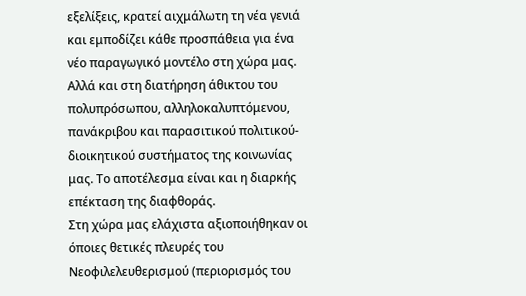εξελίξεις, κρατεί αιχμάλωτη τη νέα γενιά και εμποδίζει κάθε προσπάθεια για ένα νέο παραγωγικό μοντέλο στη χώρα μας.
Αλλά και στη διατήρηση άθικτου του πολυπρόσωπου, αλληλοκαλυπτόμενου, πανάκριβου και παρασιτικού πολιτικού-διοικητικού συστήματος της κοινωνίας μας. Το αποτέλεσμα είναι και η διαρκής επέκταση της διαφθοράς.
Στη χώρα μας ελάχιστα αξιοποιήθηκαν οι όποιες θετικές πλευρές του Νεοφιλελευθερισμού (περιορισμός του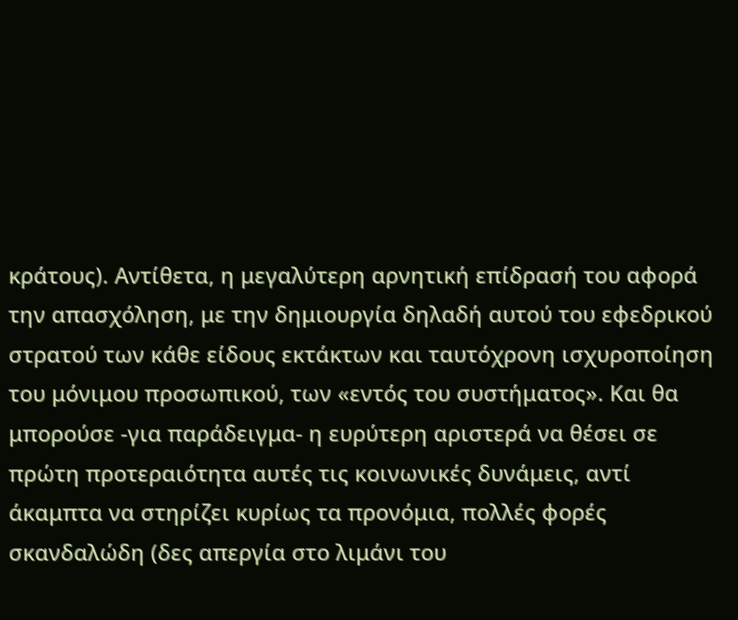κράτους). Αντίθετα, η μεγαλύτερη αρνητική επίδρασή του αφορά την απασχόληση, με την δημιουργία δηλαδή αυτού του εφεδρικού στρατού των κάθε είδους εκτάκτων και ταυτόχρονη ισχυροποίηση του μόνιμου προσωπικού, των «εντός του συστήματος». Και θα μπορούσε -για παράδειγμα- η ευρύτερη αριστερά να θέσει σε πρώτη προτεραιότητα αυτές τις κοινωνικές δυνάμεις, αντί άκαμπτα να στηρίζει κυρίως τα προνόμια, πολλές φορές σκανδαλώδη (δες απεργία στο λιμάνι του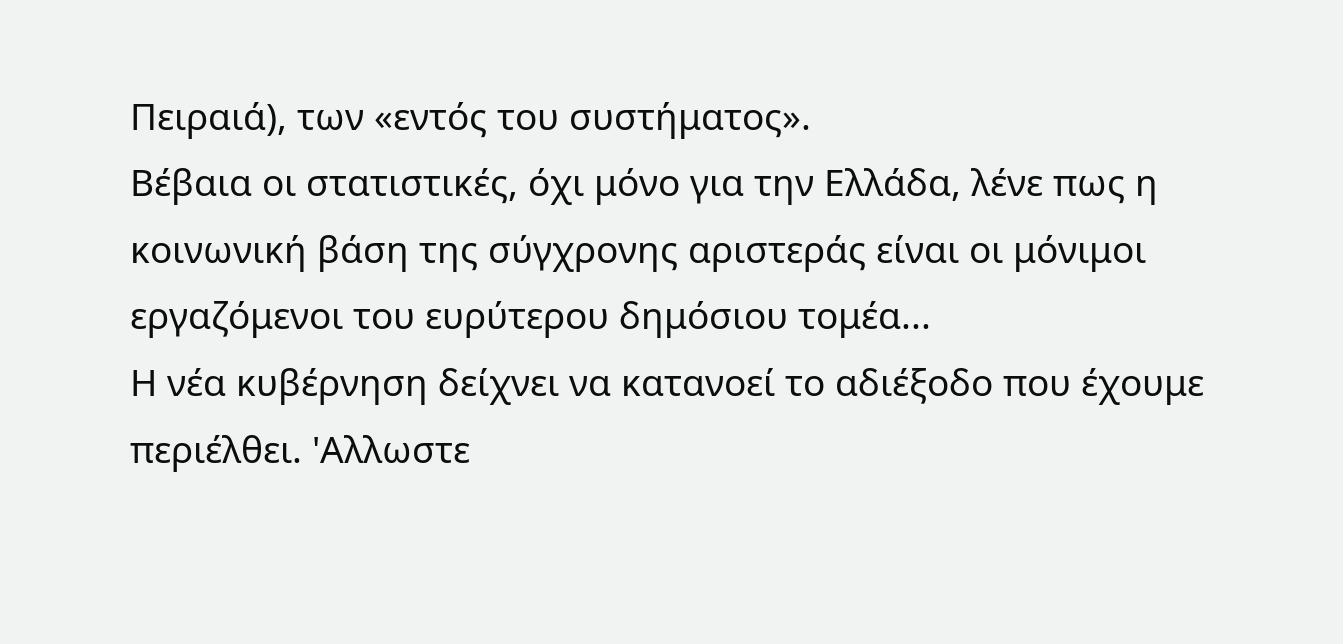Πειραιά), των «εντός του συστήματος».
Βέβαια οι στατιστικές, όχι μόνο για την Ελλάδα, λένε πως η κοινωνική βάση της σύγχρονης αριστεράς είναι οι μόνιμοι εργαζόμενοι του ευρύτερου δημόσιου τομέα...
Η νέα κυβέρνηση δείχνει να κατανοεί το αδιέξοδο που έχουμε περιέλθει. 'Αλλωστε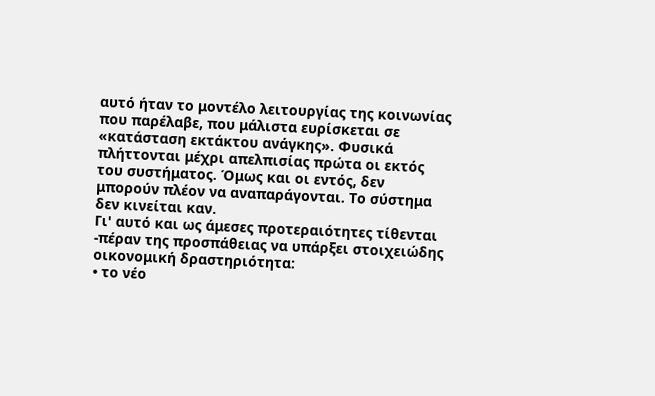αυτό ήταν το μοντέλο λειτουργίας της κοινωνίας που παρέλαβε, που μάλιστα ευρίσκεται σε «κατάσταση εκτάκτου ανάγκης». Φυσικά πλήττονται μέχρι απελπισίας πρώτα οι εκτός του συστήματος. Όμως και οι εντός, δεν μπορούν πλέον να αναπαράγονται. Το σύστημα δεν κινείται καν.
Γι' αυτό και ως άμεσες προτεραιότητες τίθενται -πέραν της προσπάθειας να υπάρξει στοιχειώδης οικονομική δραστηριότητα:
• το νέο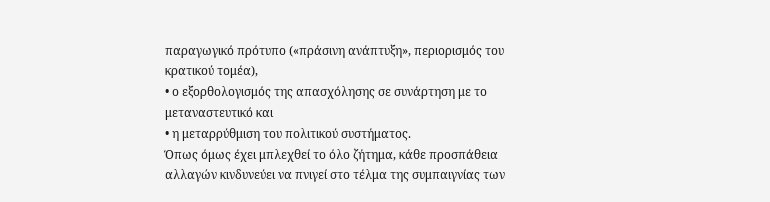παραγωγικό πρότυπο («πράσινη ανάπτυξη», περιορισμός του κρατικού τομέα),
• ο εξορθολογισμός της απασχόλησης σε συνάρτηση με το μεταναστευτικό και
• η μεταρρύθμιση του πολιτικού συστήματος.
Όπως όμως έχει μπλεχθεί το όλο ζήτημα, κάθε προσπάθεια αλλαγών κινδυνεύει να πνιγεί στο τέλμα της συμπαιγνίας των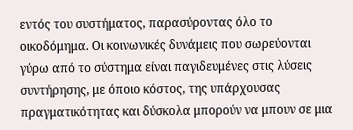εντός του συστήματος, παρασύροντας όλο το οικοδόμημα. Οι κοινωνικές δυνάμεις που σωρεύονται γύρω από το σύστημα είναι παγιδευμένες στις λύσεις συντήρησης, με όποιο κόστος, της υπάρχουσας πραγματικότητας και δύσκολα μπορούν να μπουν σε μια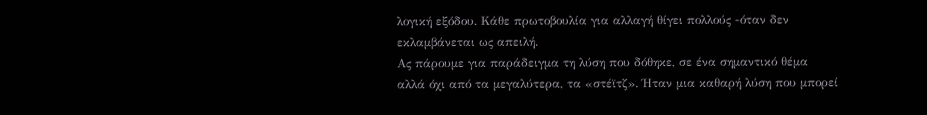λογική εξόδου. Κάθε πρωτοβουλία για αλλαγή θίγει πολλούς -όταν δεν εκλαμβάνεται ως απειλή.
Ας πάρουμε για παράδειγμα τη λύση που δόθηκε, σε ένα σημαντικό θέμα αλλά όχι από τα μεγαλύτερα, τα «στέϊτζ». Ήταν μια καθαρή λύση που μπορεί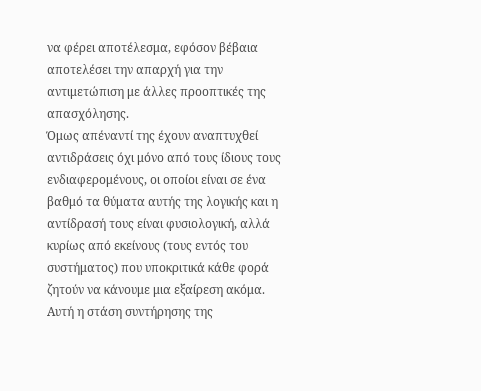να φέρει αποτέλεσμα, εφόσον βέβαια αποτελέσει την απαρχή για την αντιμετώπιση με άλλες προοπτικές της απασχόλησης.
Όμως απέναντί της έχουν αναπτυχθεί αντιδράσεις όχι μόνο από τους ίδιους τους ενδιαφερομένους, οι οποίοι είναι σε ένα βαθμό τα θύματα αυτής της λογικής και η αντίδρασή τους είναι φυσιολογική, αλλά κυρίως από εκείνους (τους εντός του συστήματος) που υποκριτικά κάθε φορά ζητούν να κάνουμε μια εξαίρεση ακόμα.
Αυτή η στάση συντήρησης της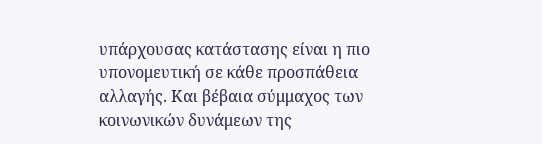υπάρχουσας κατάστασης είναι η πιο υπονομευτική σε κάθε προσπάθεια αλλαγής. Και βέβαια σύμμαχος των κοινωνικών δυνάμεων της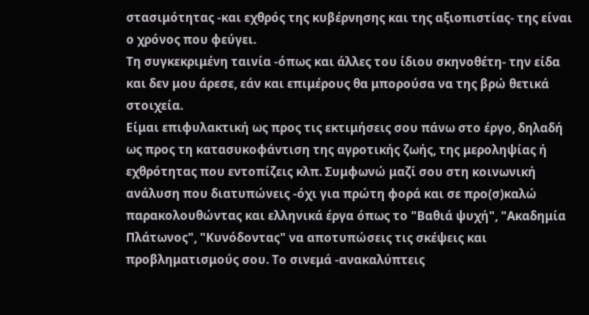στασιμότητας -και εχθρός της κυβέρνησης και της αξιοπιστίας- της είναι ο χρόνος που φεύγει.
Τη συγκεκριμένη ταινία -όπως και άλλες του ίδιου σκηνοθέτη- την είδα και δεν μου άρεσε, εάν και επιμέρους θα μπορούσα να της βρώ θετικά στοιχεία.
Είμαι επιφυλακτική ως προς τις εκτιμήσεις σου πάνω στο έργο, δηλαδή ως προς τη κατασυκοφάντιση της αγροτικής ζωής, της μεροληψίας ή εχθρότητας που εντοπίζεις κλπ. Συμφωνώ μαζί σου στη κοινωνική ανάλυση που διατυπώνεις -όχι για πρώτη φορά και σε προ(σ)καλώ παρακολουθώντας και ελληνικά έργα όπως το "Βαθιά ψυχή", "Ακαδημία Πλάτωνος", "Κυνόδοντας" να αποτυπώσεις τις σκέψεις και προβληματισμούς σου. Το σινεμά -ανακαλύπτεις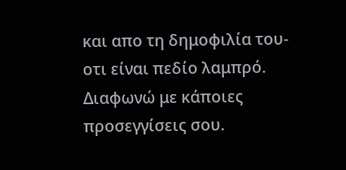και απο τη δημοφιλία του- οτι είναι πεδίο λαμπρό.
Διαφωνώ με κάποιες προσεγγίσεις σου.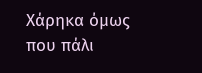Χάρηκα όμως που πάλι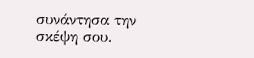συνάντησα την σκέψη σου.